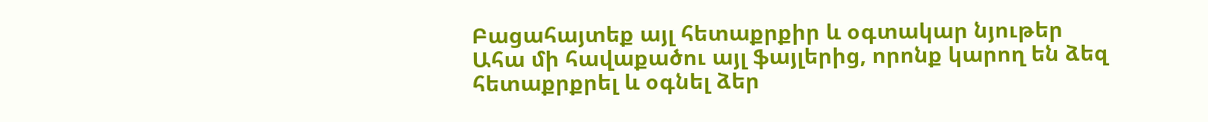Բացահայտեք այլ հետաքրքիր և օգտակար նյութեր
Ահա մի հավաքածու այլ ֆայլերից, որոնք կարող են ձեզ հետաքրքրել և օգնել ձեր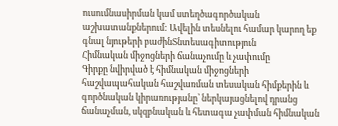ուսումնասիրման կամ ստեղծագործական աշխատանքներում: Ավելին տեսնելու համար կարող եք գնալ նյութերի բաժինՏնտեսագիտություն
Հիմնական միջոցների ճանաչումը և չափումը
Գիրքը նվիրված է հիմնական միջոցների հաշվապահական հաշվառման տեսական հիմքերին և գործնական կիրառությանը՝ ներկայացնելով դրանց ճանաչման, սկզբնական և հետագա չափման հիմնական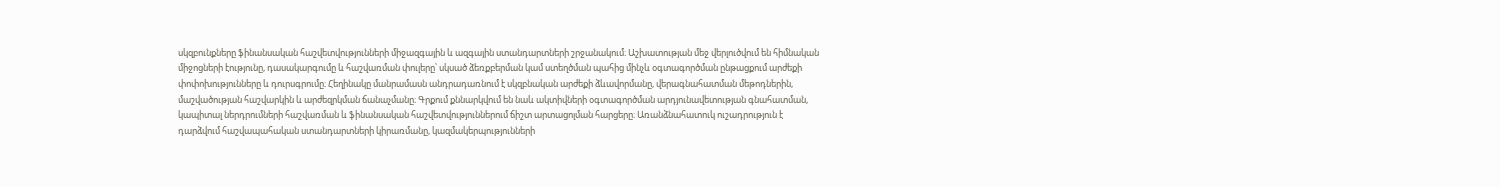սկզբունքները ֆինանսական հաշվետվությունների միջազգային և ազգային ստանդարտների շրջանակում։ Աշխատության մեջ վերլուծվում են հիմնական միջոցների էությունը, դասակարգումը և հաշվառման փուլերը՝ սկսած ձեռքբերման կամ ստեղծման պահից մինչև օգտագործման ընթացքում արժեքի փոփոխությունները և դուրսգրումը։ Հեղինակը մանրամասն անդրադառնում է սկզբնական արժեքի ձևավորմանը, վերագնահատման մեթոդներին, մաշվածության հաշվարկին և արժեզրկման ճանաչմանը։ Գրքում քննարկվում են նաև ակտիվների օգտագործման արդյունավետության գնահատման, կապիտալ ներդրումների հաշվառման և ֆինանսական հաշվետվություններում ճիշտ արտացոլման հարցերը։ Առանձնահատուկ ուշադրություն է դարձվում հաշվապահական ստանդարտների կիրառմանը, կազմակերպությունների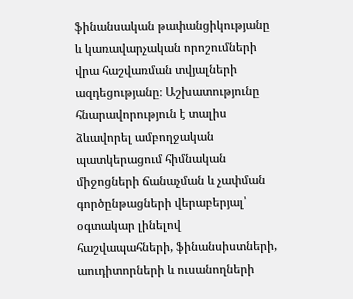ֆինանսական թափանցիկությանը և կառավարչական որոշումների վրա հաշվառման տվյալների ազդեցությանը։ Աշխատությունը հնարավորություն է տալիս ձևավորել ամբողջական պատկերացում հիմնական միջոցների ճանաչման և չափման գործընթացների վերաբերյալ՝ օգտակար լինելով հաշվապահների, ֆինանսիստների, աուդիտորների և ուսանողների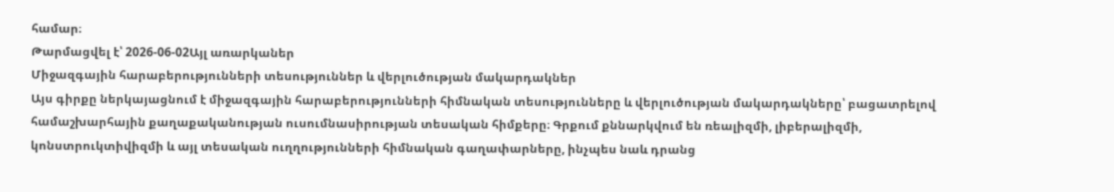համար։
Թարմացվել է՝ 2026-06-02Այլ առարկաներ
Միջազգային հարաբերությունների տեսություններ և վերլուծության մակարդակներ
Այս գիրքը ներկայացնում է միջազգային հարաբերությունների հիմնական տեսությունները և վերլուծության մակարդակները՝ բացատրելով համաշխարհային քաղաքականության ուսումնասիրության տեսական հիմքերը։ Գրքում քննարկվում են ռեալիզմի, լիբերալիզմի, կոնստրուկտիվիզմի և այլ տեսական ուղղությունների հիմնական գաղափարները, ինչպես նաև դրանց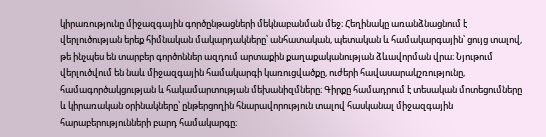կիրառությունը միջազգային գործընթացների մեկնաբանման մեջ։ Հեղինակը առանձնացնում է վերլուծության երեք հիմնական մակարդակները՝ անհատական, պետական և համակարգային՝ ցույց տալով, թե ինչպես են տարբեր գործոններ ազդում արտաքին քաղաքականության ձևավորման վրա։ Նյութում վերլուծվում են նաև միջազգային համակարգի կառուցվածքը, ուժերի հավասարակշռությունը, համագործակցության և հակամարտության մեխանիզմները։ Գիրքը համադրում է տեսական մոտեցումները և կիրառական օրինակները՝ ընթերցողին հնարավորություն տալով հասկանալ միջազգային հարաբերությունների բարդ համակարգը։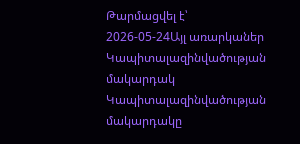Թարմացվել է՝ 2026-05-24Այլ առարկաներ
Կապիտալազինվածության մակարդակ
Կապիտալազինվածության մակարդակը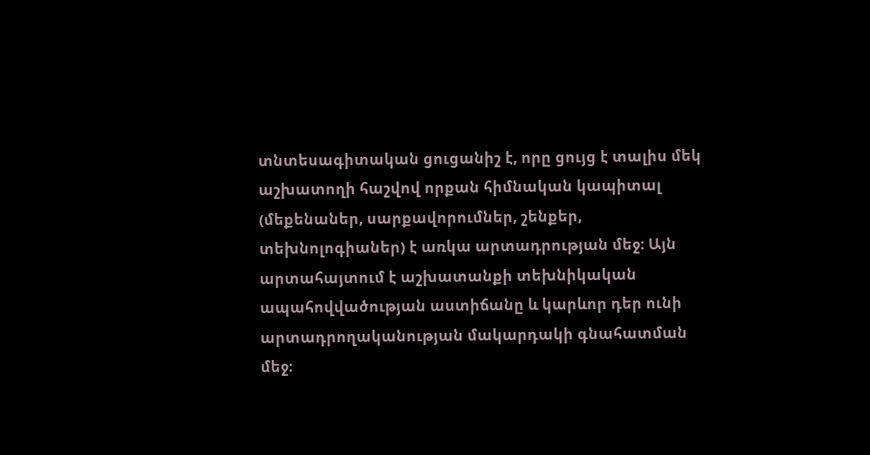տնտեսագիտական ցուցանիշ է, որը ցույց է տալիս մեկ աշխատողի հաշվով որքան հիմնական կապիտալ (մեքենաներ, սարքավորումներ, շենքեր, տեխնոլոգիաներ) է առկա արտադրության մեջ։ Այն արտահայտում է աշխատանքի տեխնիկական ապահովվածության աստիճանը և կարևոր դեր ունի արտադրողականության մակարդակի գնահատման մեջ։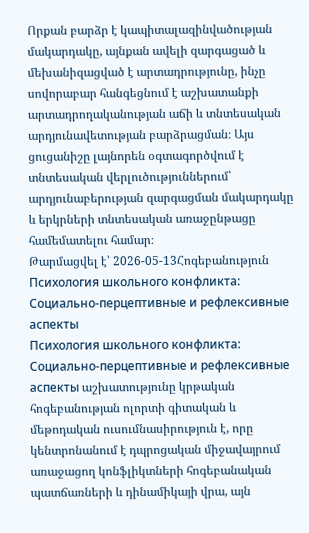Որքան բարձր է կապիտալազինվածության մակարդակը, այնքան ավելի զարգացած և մեխանիզացված է արտադրությունը, ինչը սովորաբար հանգեցնում է աշխատանքի արտադրողականության աճի և տնտեսական արդյունավետության բարձրացման։ Այս ցուցանիշը լայնորեն օգտագործվում է տնտեսական վերլուծություններում՝ արդյունաբերության զարգացման մակարդակը և երկրների տնտեսական առաջընթացը համեմատելու համար։
Թարմացվել է՝ 2026-05-13Հոգեբանություն
Психология школьного конфликта: Социально-перцептивные и рефлексивные аспекты
Психология школьного конфликта: Социально-перцептивные и рефлексивные аспекты աշխատությունը կրթական հոգեբանության ոլորտի գիտական և մեթոդական ուսումնասիրություն է, որը կենտրոնանում է դպրոցական միջավայրում առաջացող կոնֆլիկտների հոգեբանական պատճառների և դինամիկայի վրա, այն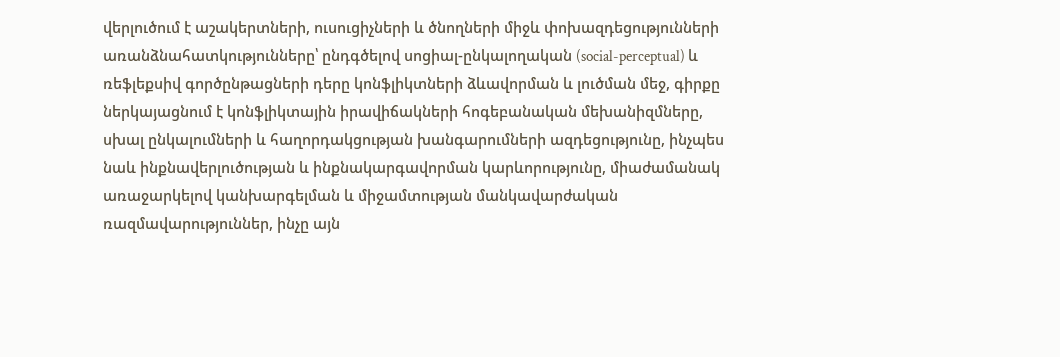վերլուծում է աշակերտների, ուսուցիչների և ծնողների միջև փոխազդեցությունների առանձնահատկությունները՝ ընդգծելով սոցիալ-ընկալողական (social-perceptual) և ռեֆլեքսիվ գործընթացների դերը կոնֆլիկտների ձևավորման և լուծման մեջ, գիրքը ներկայացնում է կոնֆլիկտային իրավիճակների հոգեբանական մեխանիզմները, սխալ ընկալումների և հաղորդակցության խանգարումների ազդեցությունը, ինչպես նաև ինքնավերլուծության և ինքնակարգավորման կարևորությունը, միաժամանակ առաջարկելով կանխարգելման և միջամտության մանկավարժական ռազմավարություններ, ինչը այն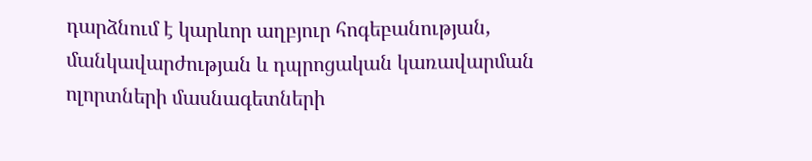դարձնում է կարևոր աղբյուր հոգեբանության, մանկավարժության և դպրոցական կառավարման ոլորտների մասնագետների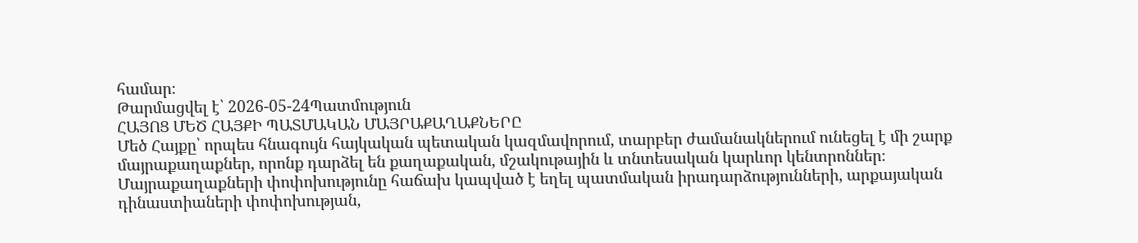համար։
Թարմացվել է՝ 2026-05-24Պատմություն
ՀԱՅՈՑ ՄԵԾ ՀԱՅՔԻ ՊԱՏՄԱԿԱՆ ՄԱՅՐԱՔԱՂԱՔՆԵՐԸ
Մեծ Հայքը՝ որպես հնագույն հայկական պետական կազմավորում, տարբեր ժամանակներում ունեցել է մի շարք մայրաքաղաքներ, որոնք դարձել են քաղաքական, մշակութային և տնտեսական կարևոր կենտրոններ։ Մայրաքաղաքների փոփոխությունը հաճախ կապված է եղել պատմական իրադարձությունների, արքայական դինաստիաների փոփոխության,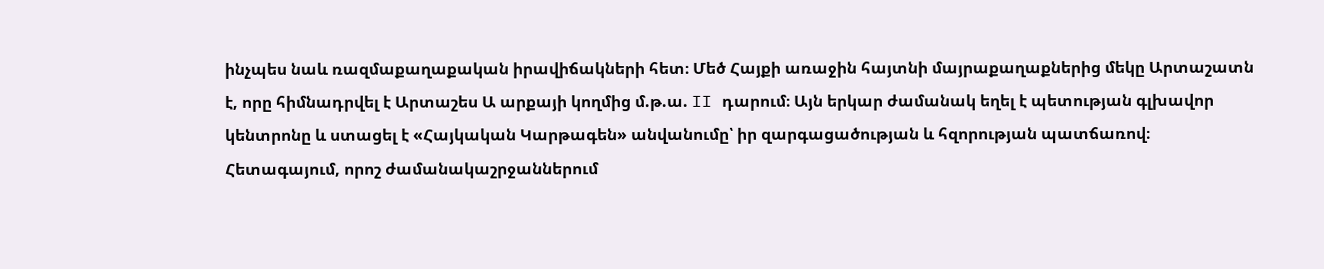ինչպես նաև ռազմաքաղաքական իրավիճակների հետ։ Մեծ Հայքի առաջին հայտնի մայրաքաղաքներից մեկը Արտաշատն է, որը հիմնադրվել է Արտաշես Ա արքայի կողմից մ.թ.ա. II դարում։ Այն երկար ժամանակ եղել է պետության գլխավոր կենտրոնը և ստացել է «Հայկական Կարթագեն» անվանումը՝ իր զարգացածության և հզորության պատճառով։ Հետագայում, որոշ ժամանակաշրջաններում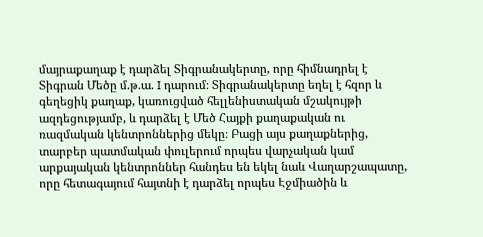մայրաքաղաք է դարձել Տիգրանակերտը, որը հիմնադրել է Տիգրան Մեծը մ.թ.ա. I դարում։ Տիգրանակերտը եղել է հզոր և գեղեցիկ քաղաք, կառուցված հելլենիստական մշակույթի ազդեցությամբ, և դարձել է Մեծ Հայքի քաղաքական ու ռազմական կենտրոններից մեկը։ Բացի այս քաղաքներից, տարբեր պատմական փուլերում որպես վարչական կամ արքայական կենտրոններ հանդես են եկել նաև Վաղարշապատը, որը հետագայում հայտնի է դարձել որպես Էջմիածին և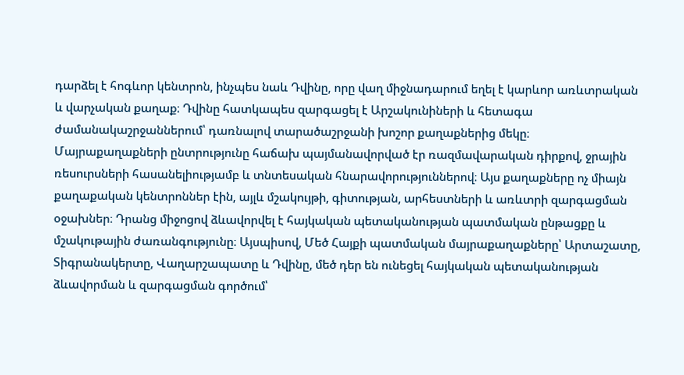դարձել է հոգևոր կենտրոն, ինչպես նաև Դվինը, որը վաղ միջնադարում եղել է կարևոր առևտրական և վարչական քաղաք։ Դվինը հատկապես զարգացել է Արշակունիների և հետագա ժամանակաշրջաններում՝ դառնալով տարածաշրջանի խոշոր քաղաքներից մեկը։ Մայրաքաղաքների ընտրությունը հաճախ պայմանավորված էր ռազմավարական դիրքով, ջրային ռեսուրսների հասանելիությամբ և տնտեսական հնարավորություններով։ Այս քաղաքները ոչ միայն քաղաքական կենտրոններ էին, այլև մշակույթի, գիտության, արհեստների և առևտրի զարգացման օջախներ։ Դրանց միջոցով ձևավորվել է հայկական պետականության պատմական ընթացքը և մշակութային ժառանգությունը։ Այսպիսով, Մեծ Հայքի պատմական մայրաքաղաքները՝ Արտաշատը, Տիգրանակերտը, Վաղարշապատը և Դվինը, մեծ դեր են ունեցել հայկական պետականության ձևավորման և զարգացման գործում՝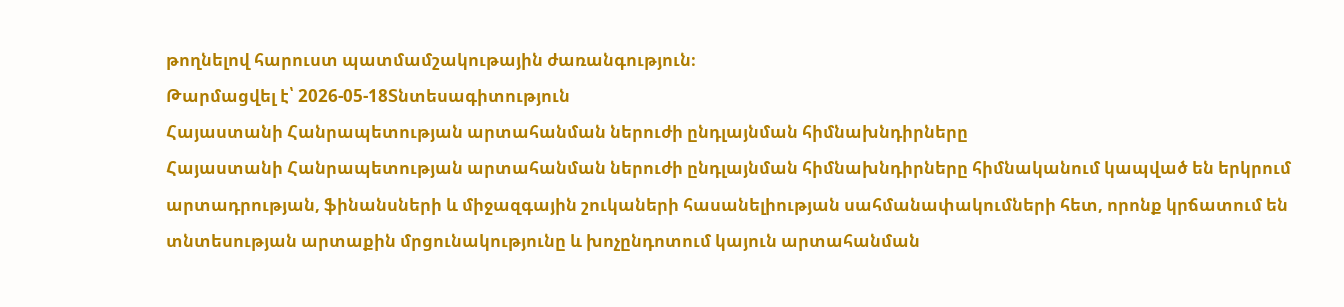թողնելով հարուստ պատմամշակութային ժառանգություն։
Թարմացվել է՝ 2026-05-18Տնտեսագիտություն
Հայաստանի Հանրապետության արտահանման ներուժի ընդլայնման հիմնախնդիրները
Հայաստանի Հանրապետության արտահանման ներուժի ընդլայնման հիմնախնդիրները հիմնականում կապված են երկրում արտադրության, ֆինանսների և միջազգային շուկաների հասանելիության սահմանափակումների հետ, որոնք կրճատում են տնտեսության արտաքին մրցունակությունը և խոչընդոտում կայուն արտահանման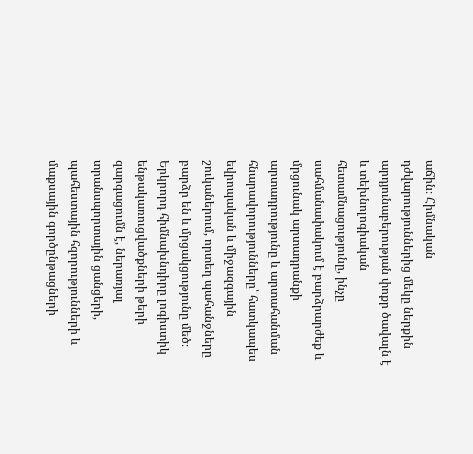աճին։ Հիմնական դժվարություններից մեկը ներքին արդյունաբերության փոքր ծավալն է և տեխնոլոգիական հետամնացությունը, ինչը սահմանափակում է բարձրարժեք և մրցունակ արտադրանքի արտադրությունը և արտահանման հնարավորությունները՝ հատկապես եվրոպական և միջազգային շուկաներում, որտեղ պահանջները բարձր են և մրցակցությունը մեծ։ Երկրորդ հիմնախնդիրը լոգիստիկ ենթակառուցվածքների թերի զարգացումն է, ներառյալ տրանսպորտային ցանցերի, պահեստային հզորությունների և մաքսային գործընթացների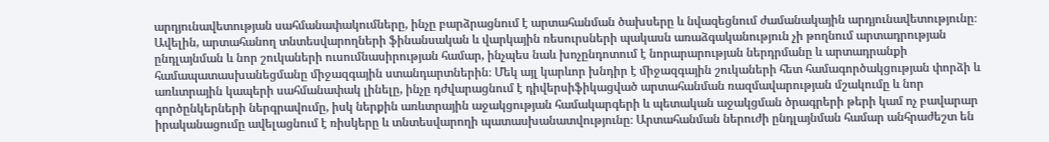արդյունավետության սահմանափակումները, ինչը բարձրացնում է արտահանման ծախսերը և նվազեցնում ժամանակային արդյունավետությունը։ Ավելին, արտահանող տնտեսվարողների ֆինանսական և վարկային ռեսուրսների պակասն առաձգականություն չի թողնում արտադրության ընդլայնման և նոր շուկաների ուսումնասիրության համար, ինչպես նաև խոչընդոտում է նորարարության ներդրմանը և արտադրանքի համապատասխանեցմանը միջազգային ստանդարտներին։ Մեկ այլ կարևոր խնդիր է միջազգային շուկաների հետ համագործակցության փորձի և առևտրային կապերի սահմանափակ լինելը, ինչը դժվարացնում է դիվերսիֆիկացված արտահանման ռազմավարության մշակումը և նոր գործընկերների ներգրավումը, իսկ ներքին առևտրային աջակցության համակարգերի և պետական աջակցման ծրագրերի թերի կամ ոչ բավարար իրականացումը ավելացնում է ռիսկերը և տնտեսվարողի պատասխանատվությունը։ Արտահանման ներուժի ընդլայնման համար անհրաժեշտ են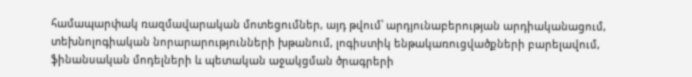համապարփակ ռազմավարական մոտեցումներ, այդ թվում՝ արդյունաբերության արդիականացում, տեխնոլոգիական նորարարությունների խթանում, լոգիստիկ ենթակառուցվածքների բարելավում, ֆինանսական մոդելների և պետական աջակցման ծրագրերի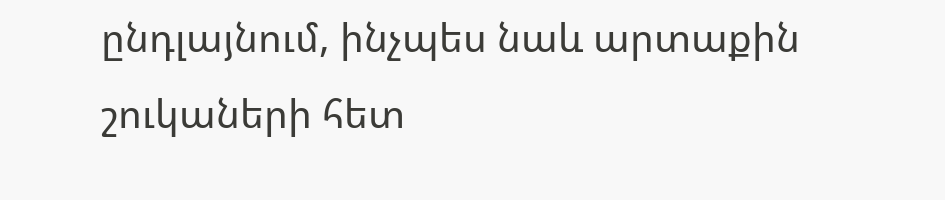ընդլայնում, ինչպես նաև արտաքին շուկաների հետ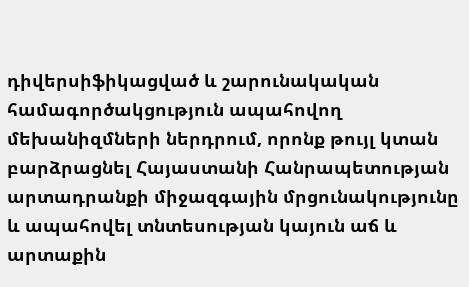դիվերսիֆիկացված և շարունակական համագործակցություն ապահովող մեխանիզմների ներդրում, որոնք թույլ կտան բարձրացնել Հայաստանի Հանրապետության արտադրանքի միջազգային մրցունակությունը և ապահովել տնտեսության կայուն աճ և արտաքին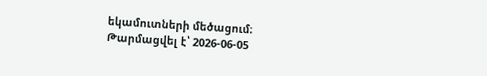եկամուտների մեծացում։
Թարմացվել է՝ 2026-06-05